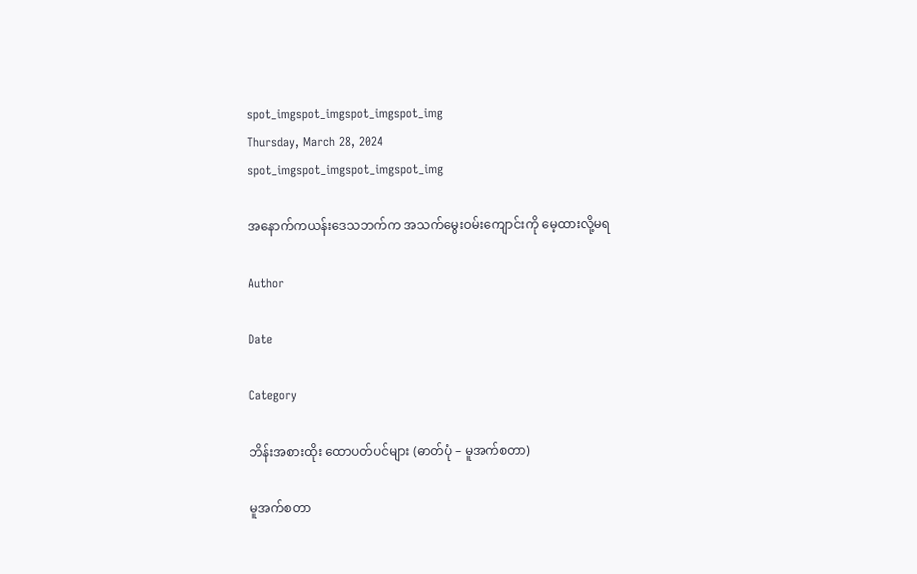spot_imgspot_imgspot_imgspot_img
Thursday, March 28, 2024
spot_imgspot_imgspot_imgspot_img

အနောက်ကယန်းဒေသဘက်က အသက်မွေးဝမ်းကျောင်းကို မေ့ထားလို့မရ

Author

Date

Category

ဘိန်းအစားထိုး ထောပတ်ပင်များ (ဓာတ်ပုံ – မူအက်စတာ)

မူအက်စတာ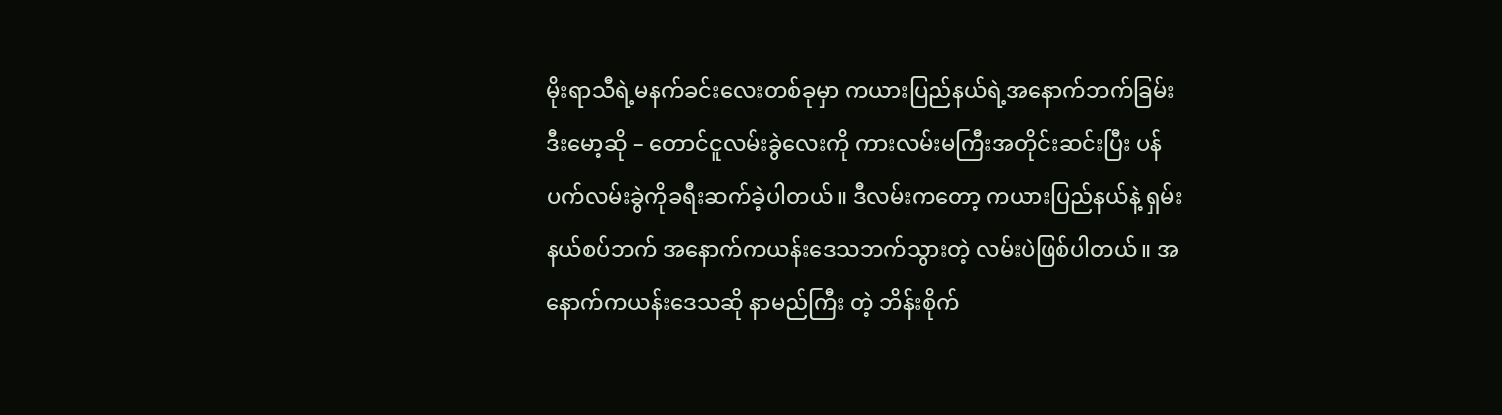မိုးရာသီရဲ့မနက်ခင်းလေးတစ်ခုမှာ ကယားပြည်နယ်ရဲ့အနောက်ဘက်ခြမ်း ဒီးမော့ဆို – တောင်ငူလမ်းခွဲလေးကို ကားလမ်းမကြီးအတိုင်းဆင်းပြီး ပန်ပက်လမ်းခွဲကိုခရီးဆက်ခဲ့ပါတယ်။ ဒီလမ်းကတော့ ကယားပြည်နယ်နဲ့ ရှမ်းနယ်စပ်ဘက် အနောက်ကယန်းဒေသဘက်သွားတဲ့ လမ်းပဲဖြစ်ပါတယ်။ အနောက်ကယန်းဒေသဆို နာမည်ကြီး တဲ့ ဘိန်းစိုက်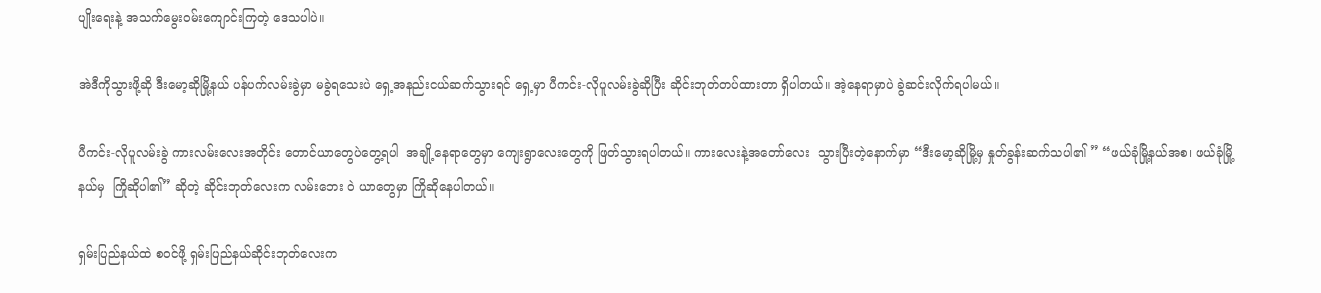ပျိုးရေးနဲ့ အသက်မွေးဝမ်းကျောင်းကြတဲ့ ဒေသပါပဲ။

အဲဒီကိုသွားဖို့ဆို ဒီးမော့ဆိုမြို့နယ် ပန်ပက်လမ်းခွဲမှာ မခွဲရသေးပဲ ရှေ့အနည်းငယ်ဆက်သွားရင် ရှေ့မှာ ပီကင်း-လိုပူလမ်းခွဲဆိုပြီး ဆိုင်းဘုတ်တပ်ထားတာ ရှိပါတယ်။ အဲ့နေရာမှာပဲ ခွဲဆင်းလိုက်ရပါမယ်။

ပီကင်း-လိုပူလမ်းခွဲ ကားလမ်းလေးအတိုင်း တောင်ယာတွေပဲတွေ့ရပါ  အချို့နေရာတွေမှာ ကျေးရွာလေးတွေကို ဖြတ်သွားရပါတယ်။ ကားလေးနဲ့အတော်လေး  သွားပြီးတဲ့နောက်မှာ “ဒီးမော့ဆိုမြို့မှ နှုတ်ခွန်းဆက်သပါ၏ ” “ဖယ်ခုံမြို့နယ်အစ၊ ဖယ်ခုံမြို့နယ်မှ  ကြိုဆိုပါ၏” ဆိုတဲ့ ဆိုင်းဘုတ်လေးက လမ်းဘေး ဝဲ ယာတွေမှာ ကြိုဆိုနေပါတယ်။

ရှမ်းပြည်နယ်ထဲ စဝင်ဖို့ ရှမ်းပြည်နယ်ဆိုင်းဘုတ်လေးက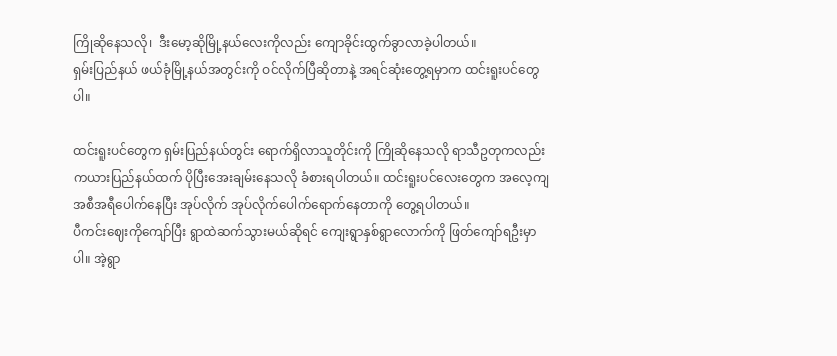ကြိုဆိုနေသလို၊  ဒီးမော့ဆိုမြို့နယ်လေးကိုလည်း ကျောခိုင်းထွက်ခွာလာခဲ့ပါတယ်။
ရှမ်းပြည်နယ် ဖယ်ခုံမြို့နယ်အတွင်းကို ဝင်လိုက်ပြီဆိုတာနဲ့ အရင်ဆုံးတွေ့ရမှာက ထင်းရူးပင်တွေပါ။

ထင်းရူးပင်တွေက ရှမ်းပြည်နယ်တွင်း ရောက်ရှိလာသူတိုင်းကို ကြိုဆိုနေသလို ရာသီဥတုကလည်း  ကယားပြည်နယ်ထက် ပိုပြီးအေးချမ်းနေသလို ခံစားရပါတယ်။ ထင်းရူးပင်လေးတွေက အလေ့ကျ  အစီအရီပေါက်နေပြီး အုပ်လိုက် အုပ်လိုက်ပေါက်ရောက်နေတာကို တွေ့ရပါတယ်။
ပီကင်းဈေးကိုကျော်ပြီး ရွာထဲဆက်သွားမယ်ဆိုရင် ကျေးရွာနှစ်ရွာလောက်ကို ဖြတ်ကျော်ရဦးမှာပါ။ အဲ့ရွာ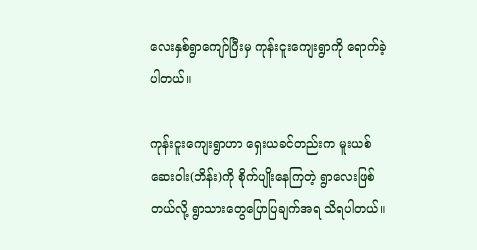လေးနှစ်ရွာကျော်ပြီးမှ ကုန်းငူးကျေးရွာကို ရောက်ခဲ့ပါတယ်။

ကုန်းငူးကျေးရွာဟာ ရှေးယခင်တည်းက မူးယစ်ဆေးဝါး(ဘိန်း)ကို စိုက်ပျိုးနေကြတဲ့ ရွာလေးဖြစ်တယ်လို့ ရွာသားတွေပြောပြချက်အရ သိရပါတယ်။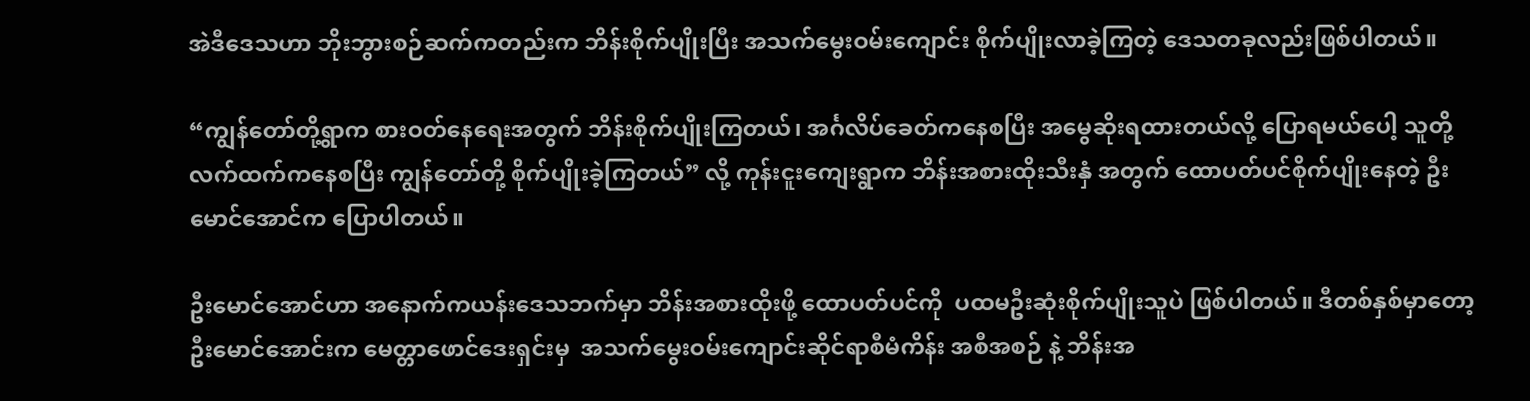အဲဒီဒေသဟာ ဘိုးဘွားစဉ်ဆက်ကတည်းက ဘိန်းစိုက်ပျိုးပြီး အသက်မွေးဝမ်းကျောင်း စိုက်ပျိုးလာခဲ့ကြတဲ့ ဒေသတခုလည်းဖြစ်ပါတယ်။

“ကျွန်တော်တို့ရွာက စားဝတ်နေရေးအတွက် ဘိန်းစိုက်ပျိုးကြတယ်၊ အင်္ဂလိပ်ခေတ်ကနေစပြီး အမွေဆိုးရထားတယ်လို့ ပြောရမယ်ပေါ့ သူတို့လက်ထက်ကနေစပြီး ကျွန်တော်တို့ စိုက်ပျိုးခဲ့ကြတယ်” လို့ ကုန်းငူးကျေးရွာက ဘိန်းအစားထိုးသီးနှံ အတွက် ထောပတ်ပင်စိုက်ပျိုးနေတဲ့ ဦးမောင်အောင်က ပြောပါတယ်။

ဦးမောင်အောင်ဟာ အနောက်ကယန်းဒေသဘက်မှာ ဘိန်းအစားထိုးဖို့ ထောပတ်ပင်ကို  ပထမဦးဆုံးစိုက်ပျိုးသူပဲ ဖြစ်ပါတယ်။ ဒီတစ်နှစ်မှာတော့ ဦးမောင်အောင်းက မေတ္တာဖောင်ဒေးရှင်းမှ  အသက်မွေးဝမ်းကျောင်းဆိုင်ရာစီမံကိန်း အစီအစဉ် နဲ့ ဘိန်းအ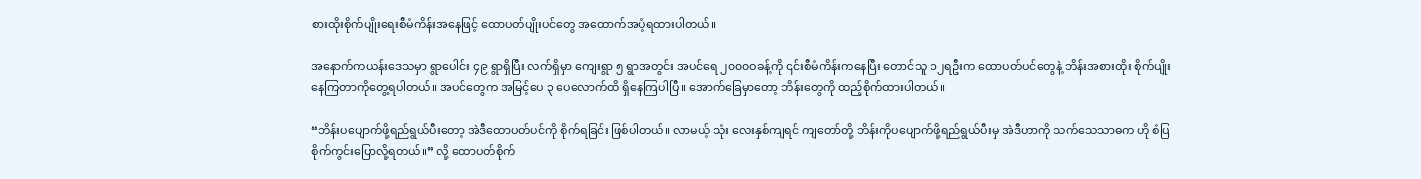စားထိုးစိုက်ပျိုးရေးစီမံကိန်းအနေဖြင့် ထောပတ်ပျိုးပင်တွေ အထောက်အပံ့ရထားပါတယ်။

အနောက်ကယန်းဒေသမှာ ရွာပေါင်း ၄၉ ရွာရှိပြီး လက်ရှိမှာ ကျေးရွာ ၅ ရွာအတွင်း အပင်ရေ ၂၀၀၀ဝခန့်ကို ၎င်းစီမံကိန်းကနေပြီး တောင်သူ ၁၂ရဦးက ထောပတ်ပင်တွေနဲ့ ဘိန်းအစားထိုး စိုက်ပျိုးနေကြတာကိုတွေ့ရပါတယ်။ အပင်တွေက အမြင့်ပေ ၃ ပေလောက်ထိ ရှိနေကြပါပြီ။ အောက်ခြေမှာတော့ ဘိန်းတွေကို ထည့်စိုက်ထားပါတယ်။

“ဘိန်းပပျောက်ဖို့ရည်ရွယ်ပီးတော့ အဲဒီထောပတ်ပင်ကို စိုက်ရခြင်း ဖြစ်ပါတယ်။ လာမယ့် သုံး လေးနှစ်ကျရင် ကျတော်တို့ ဘိန်းကိုပပျောက်ဖို့ရည်ရွယ်ပီးမှ အဲဒီဟာကို သက်သေသာဓက ဟို စံပြစိုက်ကွင်းပြောလို့ရတယ်။” လို့ ထောပတ်စိုက်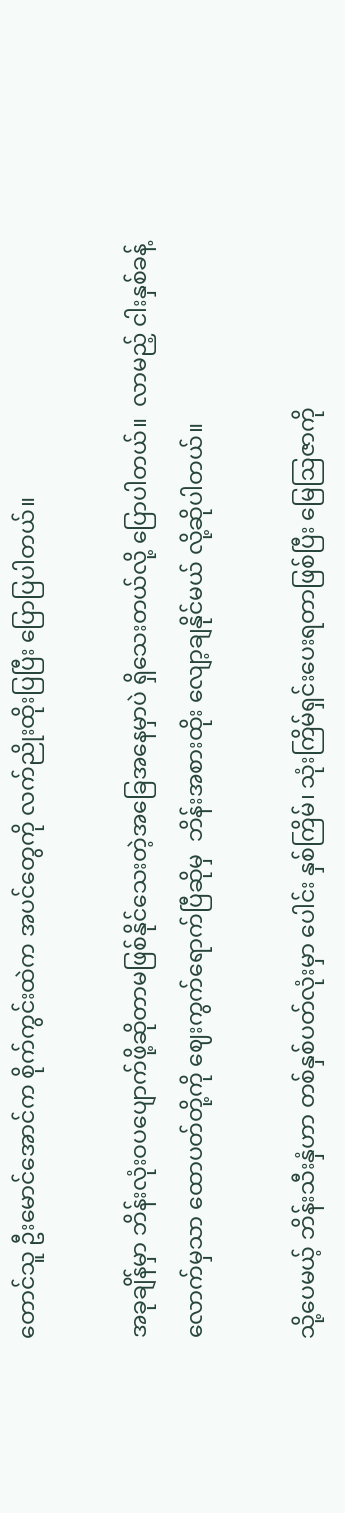တောင်သူ ဦးမောင်အောင်က စိုက်ကွင်းထဲက အပင်တွေကို လက်ညိုးထိုးပြပြီး ပြောပြပါတယ်။

အခုချိန်မှာ ဘိန်းလုံးဝပပျောက်ဖို့ဆိုတာမဖြစ်နိုင်သေးတဲ့အခြေအနေမှာပဲ ရှိသေးတယ်လို့ ပြောပါတယ်။  လာမည့် ငါးနှစ်ခန့်လောက်မှသာ ထောပတ်တို့ကို ဈေးကွက်ရောက်ပြီဆိုမှ  ဘိန်းအစားထိုး လျော့ချနိုင်မယ် လို့ဆိုပါတယ်။

သို့ပေမယ့် ဘိန်းသီးနှံဟာ တစ်နှစ်ပတ်လုံးမှာ ပေါင်း နှစ်ကြိမ်၊ သုံးကြိမ်ရှင်းပေးရတာဖြစ်ပြီး မြေဩဇာကို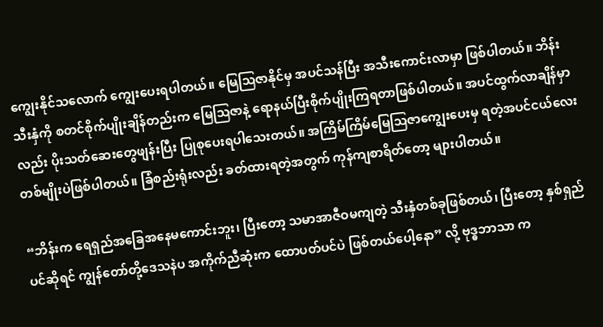ကျွေးနိုင်သလောက် ကျွေးပေးရပါတယ်။ မြေဩဇာနိုင်မှ အပင်သန်ပြီး အသီးကောင်းလာမှာ ဖြစ်ပါတယ်။ ဘိန်းသီးနှံကို စတင်စိုက်ပျိုးချိန်တည်းက မြေဩဇာနဲ့ ရောနယ်ပြီးစိုက်ပျိုးကြရတာဖြစ်ပါတယ်။ အပင်ထွက်လာချိန်မှာလည်း ပိုးသတ်ဆေးတွေဖျန်းပြီး ပြုစုပေးရပါသေးတယ်။ အကြိမ်ကြိမ်မြေဩဇာကျွေးပေးမှ ရတဲ့အပင်ငယ်လေးတစ်မျိုးပဲဖြစ်ပါတယ်။ ခြံစည်းရုံးလည်း ခတ်ထားရတဲ့အတွက် ကုန်ကျစာရိတ်တော့ များပါတယ်။

“ဘိန်းက ရေရှည်အခြေအနေမကောင်းဘူး၊ ပြီးတော့ သမာအာဇီဝမကျတဲ့ သီးနှံတစ်ခုဖြစ်တယ်၊ ပြီးတော့ နှစ်ရှည်ပင်ဆိုရင် ကျွန်တော်တို့ဒေသနဲပ အကိုက်ညီဆုံးက ထောပတ်ပင်ပဲ ဖြစ်တယ်ပေါ့နော” လို့ ဗုဒ္ဓဘာသာ က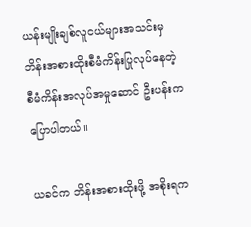ယန်းမျိုးချစ်လူငယ်များအသင်းမှ ဘိန်းအစားထိုးစီမံကိန်းပြုလုပ်နေတဲ့ စီမံကိန်းအလုပ်အမှုဆောင် ဦးပန်းက ပြောပါတယ်။

ယခင်က ဘိန်းအစားထိုးဖို့ အစိုးရက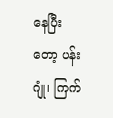နေပြီးတော့ ပန်းဂျုံ၊ ကြက်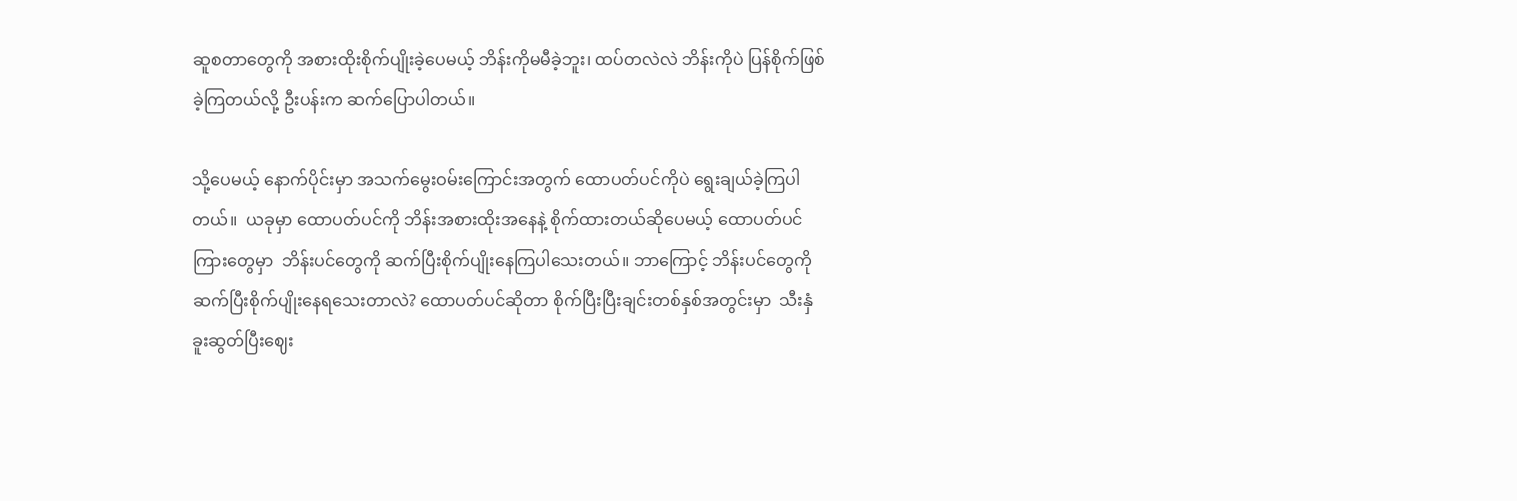ဆူစတာတွေကို အစားထိုးစိုက်ပျိုးခဲ့ပေမယ့် ဘိန်းကိုမမီခဲ့ဘူး၊ ထပ်တလဲလဲ ဘိန်းကိုပဲ ပြန်စိုက်ဖြစ်ခဲ့ကြတယ်လို့ ဦးပန်းက ဆက်ပြောပါတယ်။

သို့ပေမယ့် နောက်ပိုင်းမှာ အသက်မွေးဝမ်းကြောင်းအတွက် ထောပတ်ပင်ကိုပဲ ရွေးချယ်ခဲ့ကြပါတယ်။  ယခုမှာ ထောပတ်ပင်ကို ဘိန်းအစားထိုးအနေနဲ့ စိုက်ထားတယ်ဆိုပေမယ့် ထောပတ်ပင်ကြားတွေမှာ  ဘိန်းပင်တွေကို ဆက်ပြီးစိုက်ပျိုးနေကြပါသေးတယ်။ ဘာကြောင့် ဘိန်းပင်တွေကို
ဆက်ပြီးစိုက်ပျိုးနေရသေးတာလဲ? ထောပတ်ပင်ဆိုတာ စိုက်ပြီးပြီးချင်းတစ်နှစ်အတွင်းမှာ  သီးနှံခူးဆွတ်ပြီးဈေး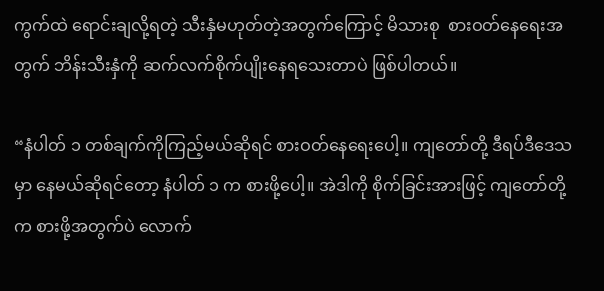ကွက်ထဲ ရောင်းချလို့ရတဲ့ သီးနှံမဟုတ်တဲ့အတွက်ကြောင့် မိသားစု  စားဝတ်နေရေးအတွက် ဘိန်းသီးနှံကို ဆက်လက်စိုက်ပျိုးနေရသေးတာပဲ ဖြစ်ပါတယ်။

“နံပါတ် ၁ တစ်ချက်ကိုကြည့်မယ်ဆိုရင် စားဝတ်နေရေးပေါ့။ ကျတော်တို့ ဒီရပ်ဒီဒေသမှာ နေမယ်ဆိုရင်တော့ နံပါတ် ၁ က စားဖို့ပေါ့။ အဲဒါကို စိုက်ခြင်းအားဖြင့် ကျတော်တို့က စားဖို့အတွက်ပဲ လောက်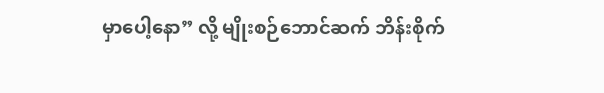မှာပေါ့နော” လို့ မျိုးစဉ်ဘောင်ဆက် ဘိန်းစိုက်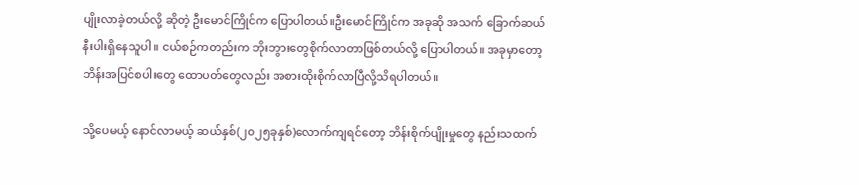ပျိုးလာခဲ့တယ်လို့ ဆိုတဲ့ ဦးမောင်ကြိုင်က ပြောပါတယ်။ဦးမောင်ကြိုင်က အခုဆို အသက် ခြောက်ဆယ်နီးပါးရှိနေသူပါ။ ငယ်စဉ်ကတည်းက ဘိုးဘွားတွေစိုက်လာတာဖြစ်တယ်လို့ ပြောပါတယ်။ အခုမှာတော့ ဘိန်းအပြင်စပါးတွေ ထောပတ်တွေလည်း အစားထိုးစိုက်လာပြီလို့သိရပါတယ်။

သို့ပေမယ့် နောင်လာမယ့် ဆယ်နှစ်(၂၀၂၅ခုနှစ်)လောက်ကျရင်တော့ ဘိန်းစိုက်ပျိုးမှုတွေ နည်းသထက်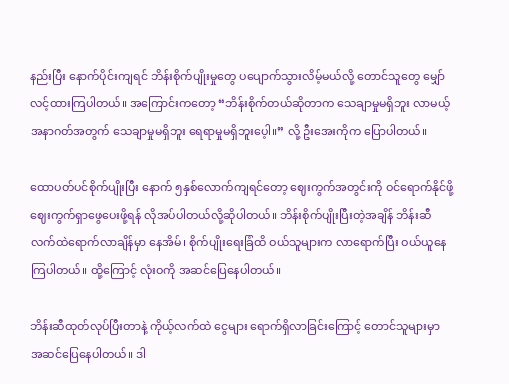နည်းပြီး နောက်ပိုင်းကျရင် ဘိန်းစိုက်ပျိုးမှုတွေ ပပျောက်သွားလိမ့်မယ်လို့ တောင်သူတွေ မျှော်လင့်ထားကြပါတယ်။ အကြောင်းကတော့ “ဘိန်းစိုက်တယ်ဆိုတာက သေချာမှုမရှိဘူး လာမယ့်အနာဂတ်အတွက် သေချာမှုမရှိဘူး ရေရာမှုမရှိဘူးပေ့ါ။” လို့ ဦးအေးကိုက ပြောပါတယ်။

ထောပတ်ပင်စိုက်ပျိုးပြီး နောက် ၅နှစ်လောက်ကျရင်တော့ ဈေးကွက်အတွင်းကို ဝင်ရောက်နိုင်ဖို့ ဈေးကွက်ရှာဖွေပေးဖို့ရန် လိုအပ်ပါတယ်လို့ဆိုပါတယ်။ ဘိန်းစိုက်ပျိုးပြီးတဲ့အချိန် ဘိန်းဆီလက်ထဲရောက်လာချိန်မှာ နေအိမ်၊ စိုက်ပျိုးရေးခြံထိ ဝယ်သူများက လာရောက်ပြီး ဝယ်ယူနေကြပါတယ်။ ထို့ကြောင့် လုံးဝကို အဆင်ပြေနေပါတယ်။

ဘိန်းဆီထုတ်လုပ်ပြီးတာနဲ့ ကိုယ့်လက်ထဲ ငွေများ ရောက်ရှိလာခြင်းကြောင့် တောင်သူများမှာ အဆင်ပြေနေပါတယ်။ ဒါ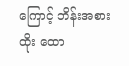ကြောင့် ဘိန်းအစားထိုး ထော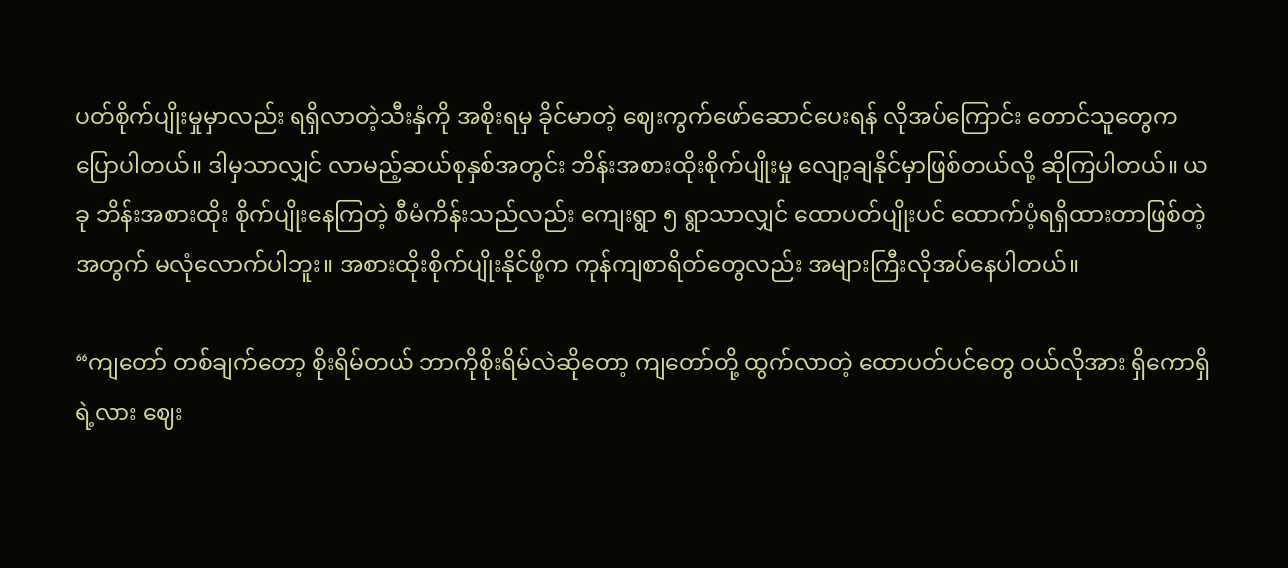ပတ်စိုက်ပျိုးမှုမှာလည်း ရရှိလာတဲ့သီးနှံကို အစိုးရမှ ခိုင်မာတဲ့ ဈေးကွက်ဖော်ဆောင်ပေးရန် လိုအပ်ကြောင်း တောင်သူတွေက ပြောပါတယ်။ ဒါမှသာလျှင် လာမည့်ဆယ်စုနှစ်အတွင်း ဘိန်းအစားထိုးစိုက်ပျိုးမှု လျော့ချနိုင်မှာဖြစ်တယ်လို့ ဆိုကြပါတယ်။ ယခု ဘိန်းအစားထိုး စိုက်ပျိုးနေကြတဲ့ စီမံကိန်းသည်လည်း ကျေးရွာ ၅ ရွာသာလျှင် ထောပတ်ပျိုးပင် ထောက်ပံ့ရရှိထားတာဖြစ်တဲ့အတွက် မလုံလောက်ပါဘူး။ အစားထိုးစိုက်ပျိုးနိုင်ဖို့က ကုန်ကျစာရိတ်တွေလည်း အများကြီးလိုအပ်နေပါတယ်။

“ကျတော် တစ်ချက်တော့ စိုးရိမ်တယ် ဘာကိုစိုးရိမ်လဲဆိုတော့ ကျတော်တို့ ထွက်လာတဲ့ ထောပတ်ပင်တွေ ဝယ်လိုအား ရှိကောရှိရဲ့လား ဈေး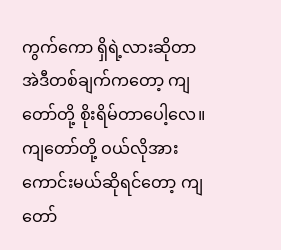ကွက်ကော ရှိရဲ့လားဆိုတာ အဲဒီတစ်ချက်ကတော့ ကျတော်တို့ စိုးရိမ်တာပေါ့လေ။ ကျတော်တို့ ဝယ်လိုအား ကောင်းမယ်ဆိုရင်တော့ ကျတော်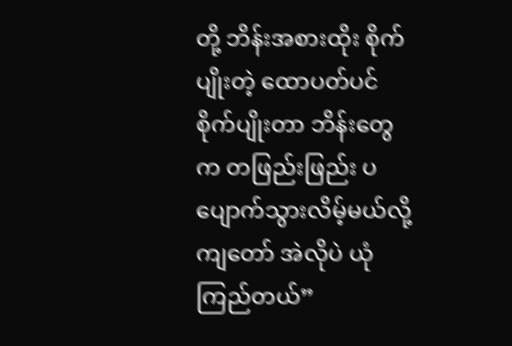တို့ ဘိန်းအစားထိုး စိုက်ပျိုးတဲ့ ထောပတ်ပင် စိုက်ပျိုးတာ ဘိန်းတွေက တဖြည်းဖြည်း ပပျောက်သွားလိမ့်မယ်လို့ ကျတော် အဲလိုပဲ ယုံကြည်တယ်”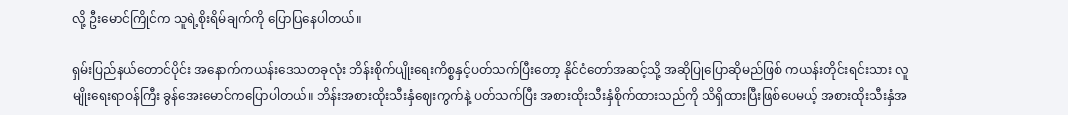လို့ ဦးမောင်ကြိုင်က သူရဲ့စိုးရိမ်ချက်ကို ပြောပြနေပါတယ်။

ရှမ်းပြည်နယ်တောင်ပိုင်း အနောက်ကယန်းဒေသတခုလုံး ဘိန်းစိုက်ပျိုးရေးကိစ္စနှင့်ပတ်သက်ပြီးတော့ နိုင်ငံတော်အဆင့်သို့ အဆိုပြုပြောဆိုမည်ဖြစ် ကယန်းတိုင်းရင်းသား လူမျိုးရေးရာဝန်ကြီး ခွန်အေးမောင်ကပြောပါတယ်။ ဘိန်းအစားထိုးသီးနှံဈေးကွက်နဲ့ ပတ်သက်ပြီး အစားထိုးသီးနှံစိုက်ထားသည်ကို သိရှိထားပြီးဖြစ်ပေမယ့် အစားထိုးသီးနှံအ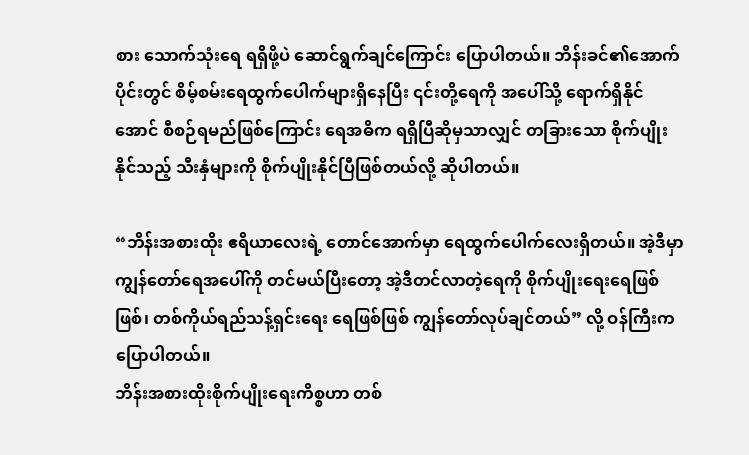စား သောက်သုံးရေ ရရှိဖို့ပဲ ဆောင်ရွက်ချင်ကြောင်း ပြောပါတယ်။ ဘိန်းခင်၏အောက်ပိုင်းတွင် စိမ့်စမ်းရေထွက်ပေါက်များရှိနေပြီး ၎င်းတို့ရေကို အပေါ်သို့ ရောက်ရှိနိုင်အောင် စီစဉ်ရမည်ဖြစ်ကြောင်း ရေအဓိက ရရှိပြီဆိုမှသာလျှင် တခြားသော စိုက်ပျိုးနိုင်သည့် သီးနှံများကို စိုက်ပျိုးနိုင်ပြီဖြစ်တယ်လို့ ဆိုပါတယ်။

“ဘိန်းအစားထိုး ဧရိယာလေးရဲ့ တောင်အောက်မှာ ရေထွက်ပေါက်လေးရှိတယ်။ အဲ့ဒီမှာ ကျွန်တော်ရေအပေါ်ကို တင်မယ်ပြီးတော့ အဲ့ဒီတင်လာတဲ့ရေကို စိုက်ပျိုးရေးရေဖြစ်ဖြစ်၊ တစ်ကိုယ်ရည်သန့်ရှင်းရေး ရေဖြစ်ဖြစ် ကျွန်တော်လုပ်ချင်တယ်” လို့ ဝန်ကြီးက ပြောပါတယ်။
ဘိန်းအစားထိုးစိုက်ပျိုးရေးကိစ္စဟာ တစ်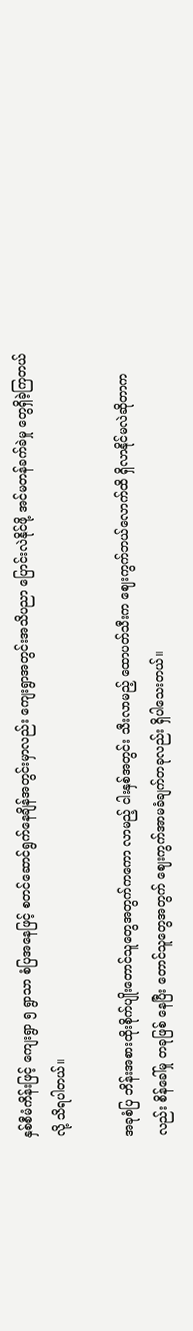နှစ်စီမံကိန်းဖြင့် ကျေးရွာ ၅ ရွာသာ စံပြအနေဖြင့် စတင်ဆောင်ရွက်နေချိန်အတွင်းမှာလည်း ကျေးရွာအတွင်းအသိပညာ ပြောင်းလဲနိုင်ဖို့ အင်မတန်ခက်ခဲမှု တွေရှိခဲ့ကြတယ်လို့ သိရပါတယ်။

အခုစံပြ ဘိန်းအစားထိုးစိုက်ပျိုးတောင်သူတွေအတွက်ကကော လာမည့် ငါးနှစ်အတွင်း သီးလာမည့် ထောပတ်သီးက ဈေးကွက်ဘယ်လောက်ထိ ရှိလာနိုင်မလဲဆိုတာကလည်း စိန်ခေါ်မှု တခုဖြစ် နေပြီး တောင်သူတွေအတွက် ဈေးကွက်အာမခံချက်တခုလည်း ရှိပါသေးတယ်။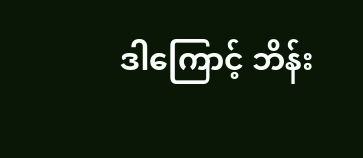ဒါကြောင့် ဘိန်း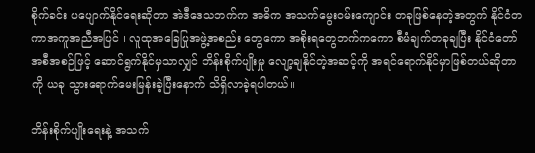စိုက်ခင်း ပပျောက်နိုင်ရေးဆိုတာ အဲဒီဒေသဘက်က အဓိက အသက်မွေးဝမ်းကျောင်း တခုဖြစ်နေတဲ့အတွက် နိုင်ငံတကာအကူအညီအပြင် ၊ လူထုအခြေပြုအဖွဲ့အစည်း တွေကော အစိုးရတွေဘက်ကကော စီမံချက်တခုချပြီး နိုင်ငံတော်အစီအစဉ်ဖြင့် ဆောင်ရွက်နိုင်မှသာလျှင် ဘိန်းစိုက်ပျိုးမှု လျော့ချနိုင်တဲ့အဆင့်ကို အရင်ရောက်နိုင်မှာဖြစ်တယ်ဆိုတာကို ယခု သွားရောက်မေးမြန်းခဲ့ပြီးနောက် သိရှိလာခဲ့ရပါတယ်။

ဘိန်းစိုက်ပျိုးရေးနဲ့ အသက်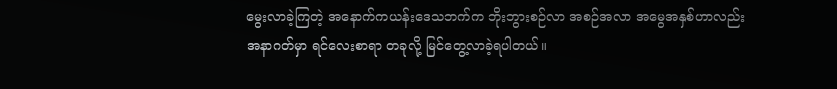မွေးလာခဲ့ကြတဲ့ အနောက်ကယန်းဒေသဘက်က ဘိုးဘွားစဉ်လာ အစဉ်အလာ အမွေအနှစ်ဟာလည်း အနာဂတ်မှာ ရင်လေးစာရာ တခုလို့ မြင်တွေ့လာခဲ့ရပါတယ်။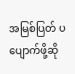အမြစ်ပြတ် ပပျောက်ဖို့ဆို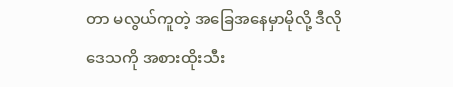တာ မလွယ်ကူတဲ့ အခြေအနေမှာမိုလို့ ဒီလိုဒေသကို အစားထိုးသီး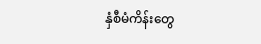နှံစီမံကိန်းတွေ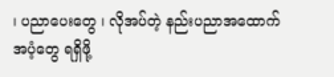၊ ပညာပေးတွေ ၊ လိုအပ်တဲ့ နည်းပညာအထောက်အပံ့တွေ ရရှိဖို့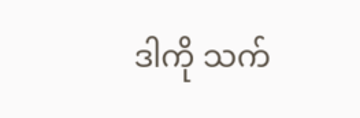ဒါကို သက်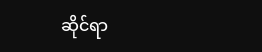ဆိုင်ရာ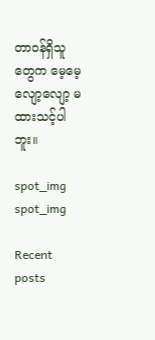တာဝန်ရှိသူတွေက မေ့မေ့လျော့လျော့ မထားသင့်ပါဘူး။

spot_img
spot_img

Recent posts